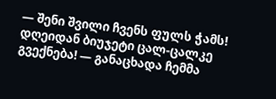— შენი შვილი ჩვენს ფულს ჭამს! დღეიდან ბიუჯეტი ცალ-ცალკე გვექნება! — განაცხადა ჩემმა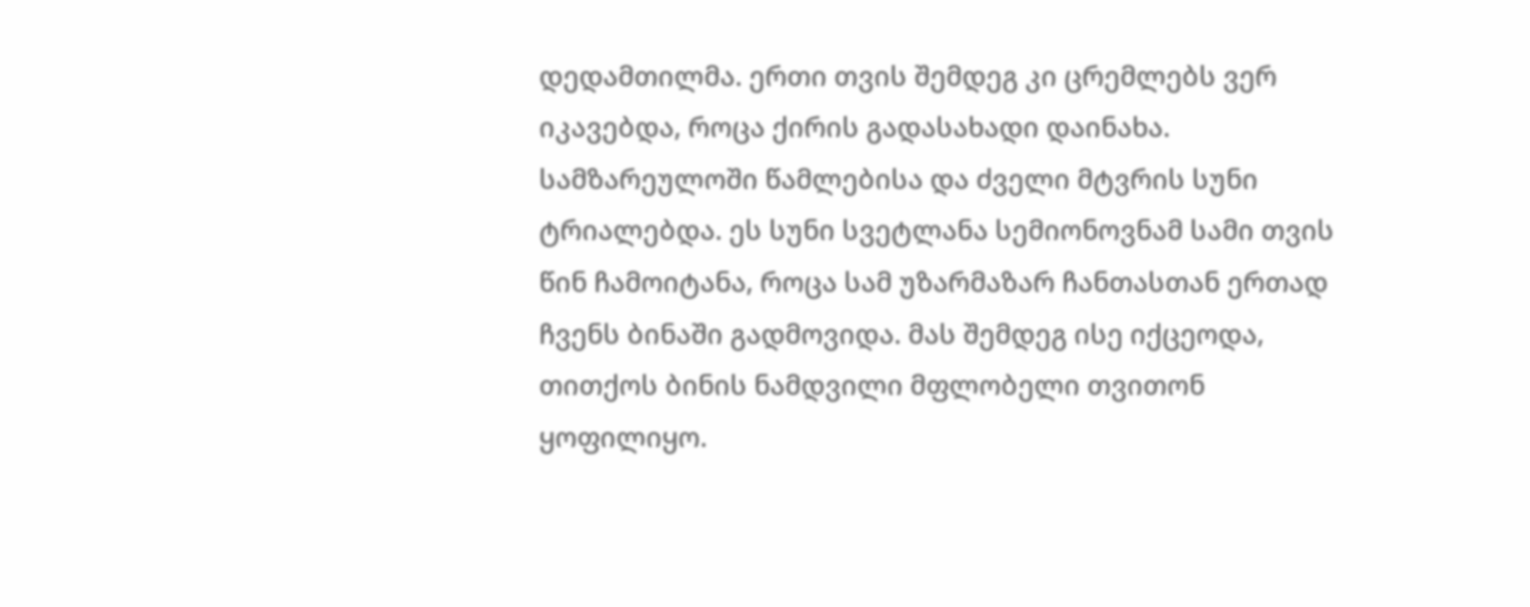დედამთილმა. ერთი თვის შემდეგ კი ცრემლებს ვერ იკავებდა, როცა ქირის გადასახადი დაინახა.
სამზარეულოში წამლებისა და ძველი მტვრის სუნი ტრიალებდა. ეს სუნი სვეტლანა სემიონოვნამ სამი თვის წინ ჩამოიტანა, როცა სამ უზარმაზარ ჩანთასთან ერთად ჩვენს ბინაში გადმოვიდა. მას შემდეგ ისე იქცეოდა, თითქოს ბინის ნამდვილი მფლობელი თვითონ ყოფილიყო.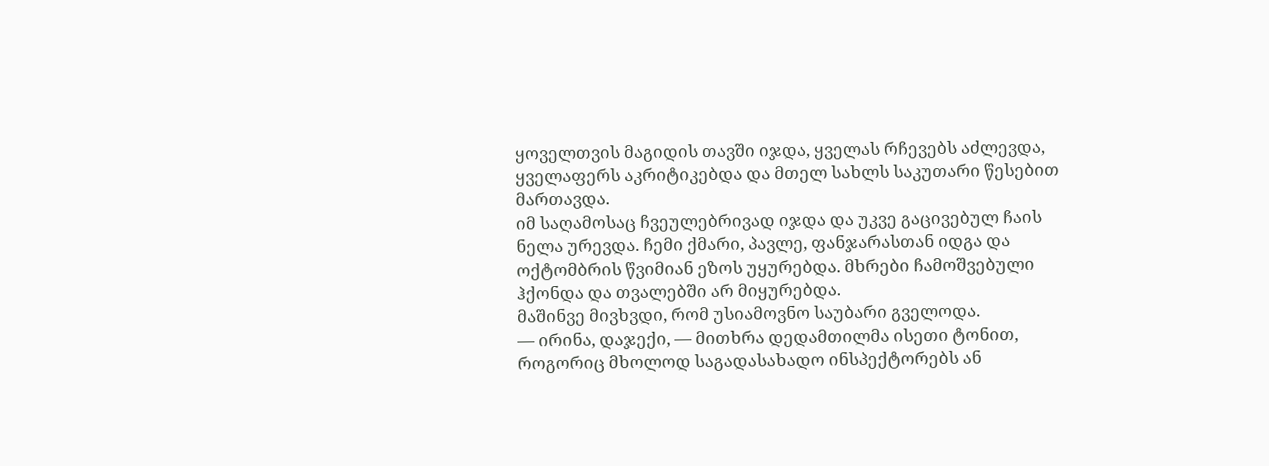ყოველთვის მაგიდის თავში იჯდა, ყველას რჩევებს აძლევდა, ყველაფერს აკრიტიკებდა და მთელ სახლს საკუთარი წესებით მართავდა.
იმ საღამოსაც ჩვეულებრივად იჯდა და უკვე გაცივებულ ჩაის ნელა ურევდა. ჩემი ქმარი, პავლე, ფანჯარასთან იდგა და ოქტომბრის წვიმიან ეზოს უყურებდა. მხრები ჩამოშვებული ჰქონდა და თვალებში არ მიყურებდა.
მაშინვე მივხვდი, რომ უსიამოვნო საუბარი გველოდა.
— ირინა, დაჯექი, — მითხრა დედამთილმა ისეთი ტონით, როგორიც მხოლოდ საგადასახადო ინსპექტორებს ან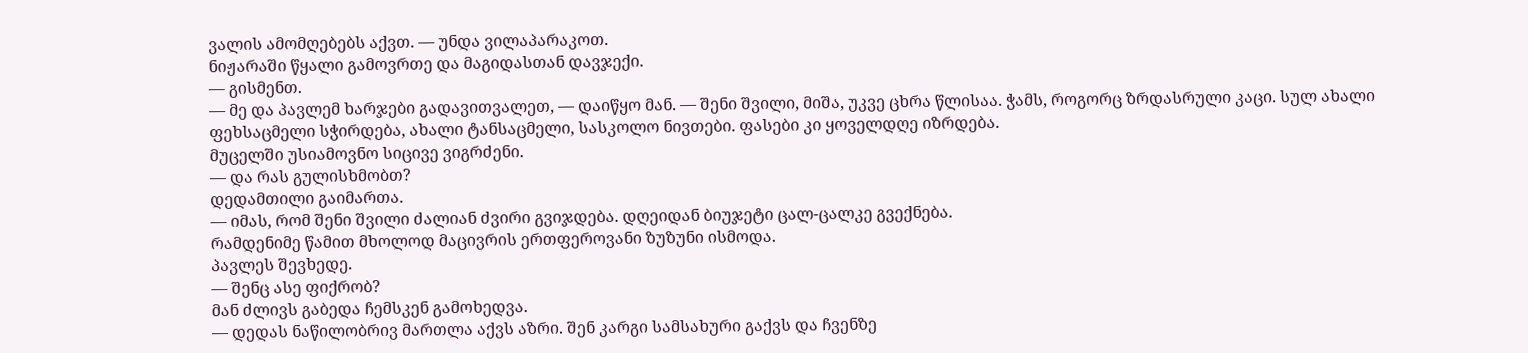ვალის ამომღებებს აქვთ. — უნდა ვილაპარაკოთ.
ნიჟარაში წყალი გამოვრთე და მაგიდასთან დავჯექი.
— გისმენთ.
— მე და პავლემ ხარჯები გადავითვალეთ, — დაიწყო მან. — შენი შვილი, მიშა, უკვე ცხრა წლისაა. ჭამს, როგორც ზრდასრული კაცი. სულ ახალი ფეხსაცმელი სჭირდება, ახალი ტანსაცმელი, სასკოლო ნივთები. ფასები კი ყოველდღე იზრდება.
მუცელში უსიამოვნო სიცივე ვიგრძენი.
— და რას გულისხმობთ?
დედამთილი გაიმართა.
— იმას, რომ შენი შვილი ძალიან ძვირი გვიჯდება. დღეიდან ბიუჯეტი ცალ-ცალკე გვექნება.
რამდენიმე წამით მხოლოდ მაცივრის ერთფეროვანი ზუზუნი ისმოდა.
პავლეს შევხედე.
— შენც ასე ფიქრობ?
მან ძლივს გაბედა ჩემსკენ გამოხედვა.
— დედას ნაწილობრივ მართლა აქვს აზრი. შენ კარგი სამსახური გაქვს და ჩვენზე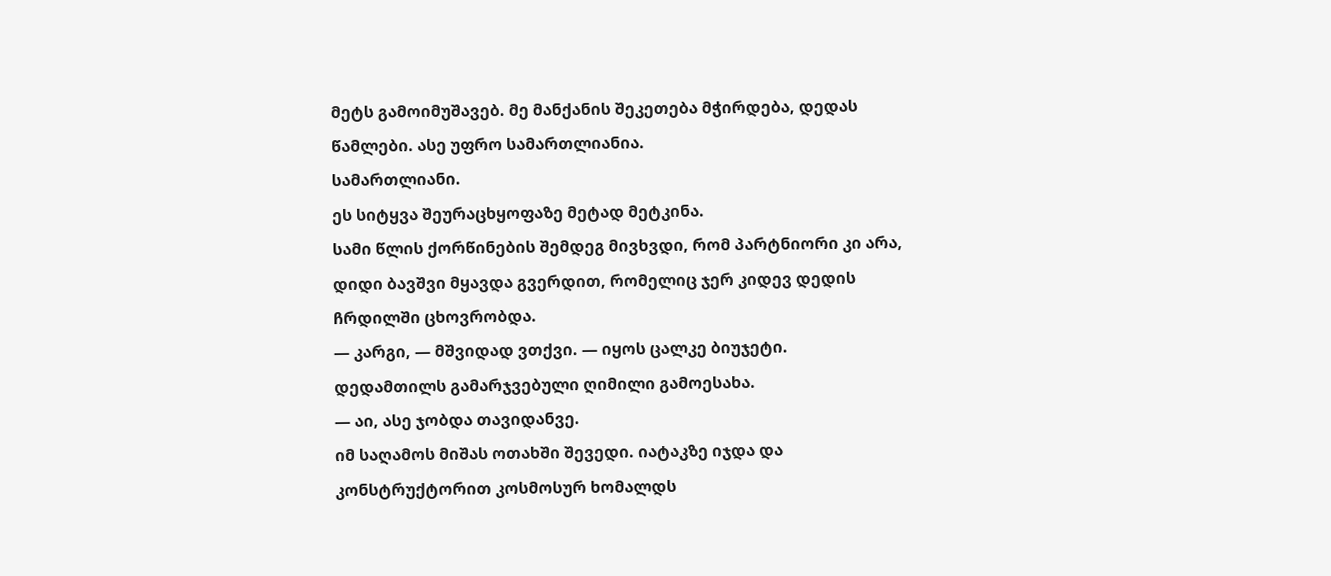მეტს გამოიმუშავებ. მე მანქანის შეკეთება მჭირდება, დედას წამლები. ასე უფრო სამართლიანია.
სამართლიანი.
ეს სიტყვა შეურაცხყოფაზე მეტად მეტკინა.
სამი წლის ქორწინების შემდეგ მივხვდი, რომ პარტნიორი კი არა, დიდი ბავშვი მყავდა გვერდით, რომელიც ჯერ კიდევ დედის ჩრდილში ცხოვრობდა.
— კარგი, — მშვიდად ვთქვი. — იყოს ცალკე ბიუჯეტი.
დედამთილს გამარჯვებული ღიმილი გამოესახა.
— აი, ასე ჯობდა თავიდანვე.
იმ საღამოს მიშას ოთახში შევედი. იატაკზე იჯდა და კონსტრუქტორით კოსმოსურ ხომალდს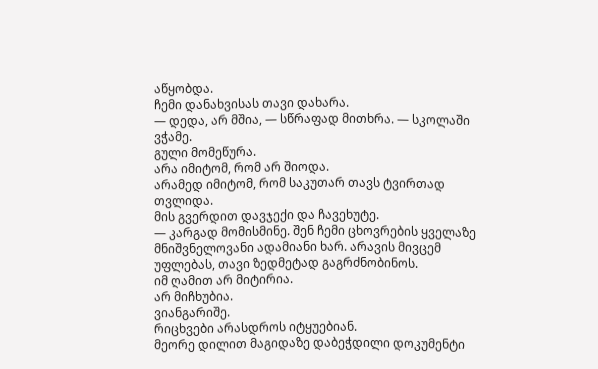აწყობდა.
ჩემი დანახვისას თავი დახარა.
— დედა, არ მშია, — სწრაფად მითხრა. — სკოლაში ვჭამე.
გული მომეწურა.
არა იმიტომ, რომ არ შიოდა.
არამედ იმიტომ, რომ საკუთარ თავს ტვირთად თვლიდა.
მის გვერდით დავჯექი და ჩავეხუტე.
— კარგად მომისმინე. შენ ჩემი ცხოვრების ყველაზე მნიშვნელოვანი ადამიანი ხარ. არავის მივცემ უფლებას, თავი ზედმეტად გაგრძნობინოს.
იმ ღამით არ მიტირია.
არ მიჩხუბია.
ვიანგარიშე.
რიცხვები არასდროს იტყუებიან.
მეორე დილით მაგიდაზე დაბეჭდილი დოკუმენტი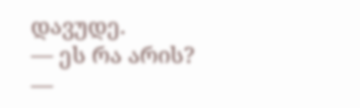დავუდე.
— ეს რა არის? —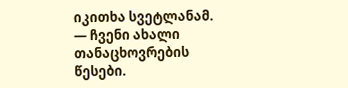იკითხა სვეტლანამ.
— ჩვენი ახალი თანაცხოვრების წესები.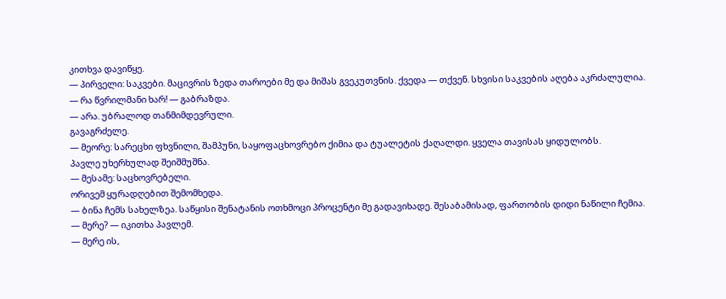კითხვა დავიწყე.
— პირველი: საკვები. მაცივრის ზედა თაროები მე და მიშას გვეკუთვნის. ქვედა — თქვენ. სხვისი საკვების აღება აკრძალულია.
— რა წვრილმანი ხარ! — გაბრაზდა.
— არა. უბრალოდ თანმიმდევრული.
გავაგრძელე.
— მეორე: სარეცხი ფხვნილი, შამპუნი, საყოფაცხოვრებო ქიმია და ტუალეტის ქაღალდი. ყველა თავისას ყიდულობს.
პავლე უხერხულად შეიშმუშნა.
— მესამე: საცხოვრებელი.
ორივემ ყურადღებით შემომხედა.
— ბინა ჩემს სახელზეა. საწყისი შენატანის ოთხმოცი პროცენტი მე გადავიხადე. შესაბამისად, ფართობის დიდი ნაწილი ჩემია.
— მერე? — იკითხა პავლემ.
— მერე ის,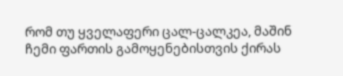რომ თუ ყველაფერი ცალ-ცალკეა, მაშინ ჩემი ფართის გამოყენებისთვის ქირას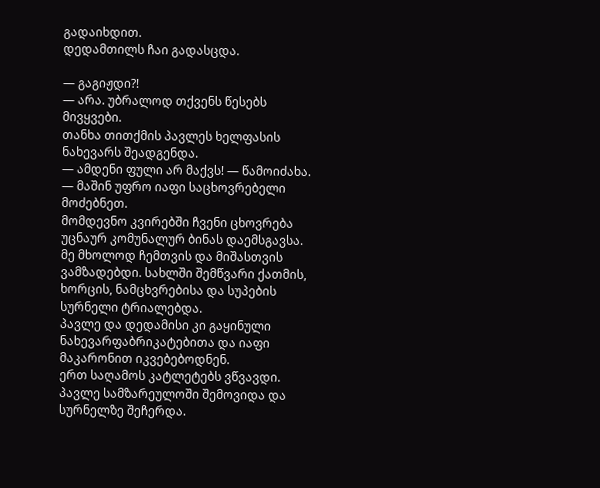გადაიხდით.
დედამთილს ჩაი გადასცდა.

— გაგიჟდი?!
— არა. უბრალოდ თქვენს წესებს მივყვები.
თანხა თითქმის პავლეს ხელფასის ნახევარს შეადგენდა.
— ამდენი ფული არ მაქვს! — წამოიძახა.
— მაშინ უფრო იაფი საცხოვრებელი მოძებნეთ.
მომდევნო კვირებში ჩვენი ცხოვრება უცნაურ კომუნალურ ბინას დაემსგავსა.
მე მხოლოდ ჩემთვის და მიშასთვის ვამზადებდი. სახლში შემწვარი ქათმის, ხორცის, ნამცხვრებისა და სუპების სურნელი ტრიალებდა.
პავლე და დედამისი კი გაყინული ნახევარფაბრიკატებითა და იაფი მაკარონით იკვებებოდნენ.
ერთ საღამოს კატლეტებს ვწვავდი.
პავლე სამზარეულოში შემოვიდა და სურნელზე შეჩერდა.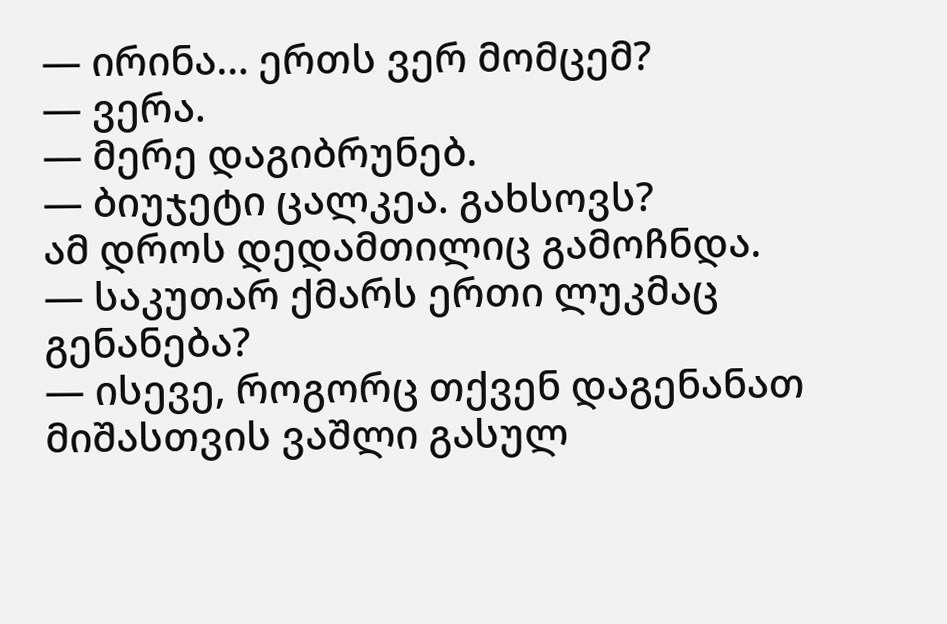— ირინა… ერთს ვერ მომცემ?
— ვერა.
— მერე დაგიბრუნებ.
— ბიუჯეტი ცალკეა. გახსოვს?
ამ დროს დედამთილიც გამოჩნდა.
— საკუთარ ქმარს ერთი ლუკმაც გენანება?
— ისევე, როგორც თქვენ დაგენანათ მიშასთვის ვაშლი გასულ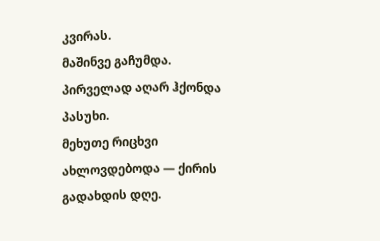კვირას.
მაშინვე გაჩუმდა.
პირველად აღარ ჰქონდა პასუხი.
მეხუთე რიცხვი ახლოვდებოდა — ქირის გადახდის დღე.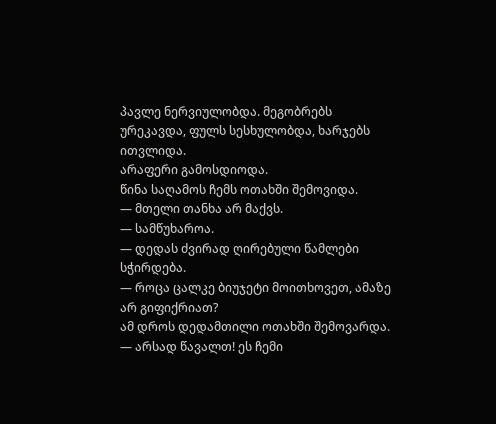პავლე ნერვიულობდა. მეგობრებს ურეკავდა, ფულს სესხულობდა, ხარჯებს ითვლიდა.
არაფერი გამოსდიოდა.
წინა საღამოს ჩემს ოთახში შემოვიდა.
— მთელი თანხა არ მაქვს.
— სამწუხაროა.
— დედას ძვირად ღირებული წამლები სჭირდება.
— როცა ცალკე ბიუჯეტი მოითხოვეთ, ამაზე არ გიფიქრიათ?
ამ დროს დედამთილი ოთახში შემოვარდა.
— არსად წავალთ! ეს ჩემი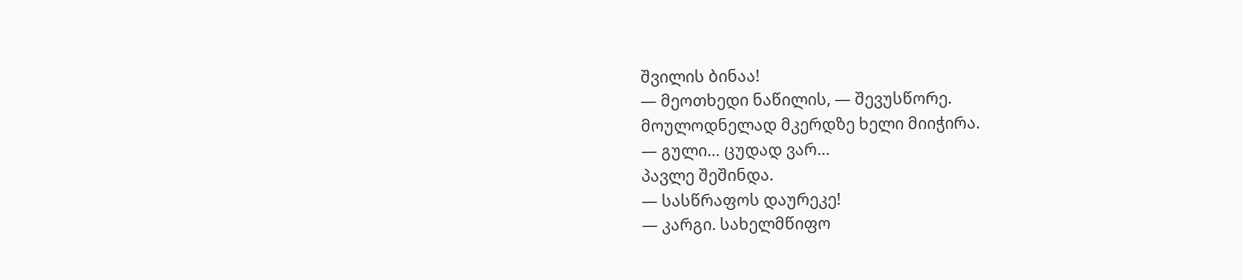შვილის ბინაა!
— მეოთხედი ნაწილის, — შევუსწორე.
მოულოდნელად მკერდზე ხელი მიიჭირა.
— გული… ცუდად ვარ…
პავლე შეშინდა.
— სასწრაფოს დაურეკე!
— კარგი. სახელმწიფო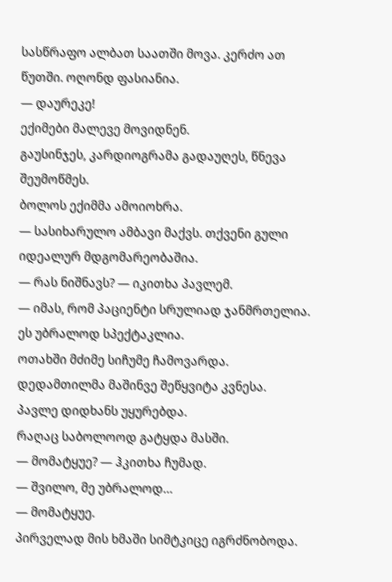სასწრაფო ალბათ საათში მოვა. კერძო ათ წუთში. ოღონდ ფასიანია.
— დაურეკე!
ექიმები მალევე მოვიდნენ.
გაუსინჯეს, კარდიოგრამა გადაუღეს, წნევა შეუმოწმეს.
ბოლოს ექიმმა ამოიოხრა.
— სასიხარულო ამბავი მაქვს. თქვენი გული იდეალურ მდგომარეობაშია.
— რას ნიშნავს? — იკითხა პავლემ.
— იმას, რომ პაციენტი სრულიად ჯანმრთელია. ეს უბრალოდ სპექტაკლია.
ოთახში მძიმე სიჩუმე ჩამოვარდა.
დედამთილმა მაშინვე შეწყვიტა კვნესა.
პავლე დიდხანს უყურებდა.
რაღაც საბოლოოდ გატყდა მასში.
— მომატყუე? — ჰკითხა ჩუმად.
— შვილო, მე უბრალოდ…
— მომატყუე.
პირველად მის ხმაში სიმტკიცე იგრძნობოდა.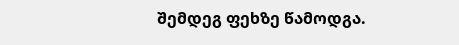შემდეგ ფეხზე წამოდგა.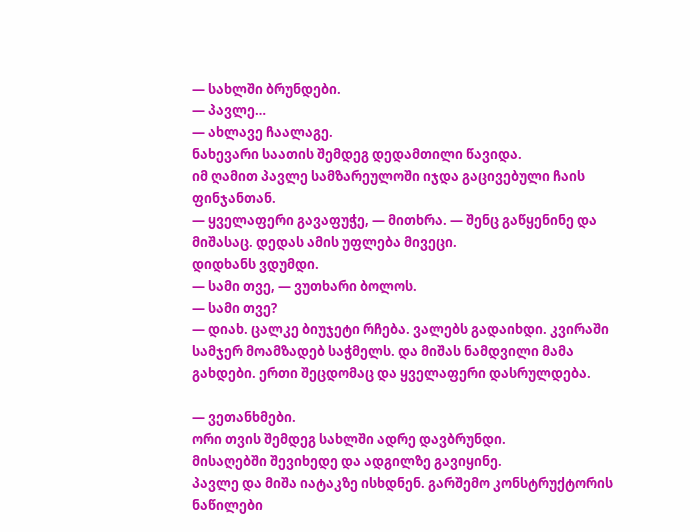— სახლში ბრუნდები.
— პავლე…
— ახლავე ჩაალაგე.
ნახევარი საათის შემდეგ დედამთილი წავიდა.
იმ ღამით პავლე სამზარეულოში იჯდა გაცივებული ჩაის ფინჯანთან.
— ყველაფერი გავაფუჭე, — მითხრა. — შენც გაწყენინე და მიშასაც. დედას ამის უფლება მივეცი.
დიდხანს ვდუმდი.
— სამი თვე, — ვუთხარი ბოლოს.
— სამი თვე?
— დიახ. ცალკე ბიუჯეტი რჩება. ვალებს გადაიხდი. კვირაში სამჯერ მოამზადებ საჭმელს. და მიშას ნამდვილი მამა გახდები. ერთი შეცდომაც და ყველაფერი დასრულდება.

— ვეთანხმები.
ორი თვის შემდეგ სახლში ადრე დავბრუნდი.
მისაღებში შევიხედე და ადგილზე გავიყინე.
პავლე და მიშა იატაკზე ისხდნენ. გარშემო კონსტრუქტორის ნაწილები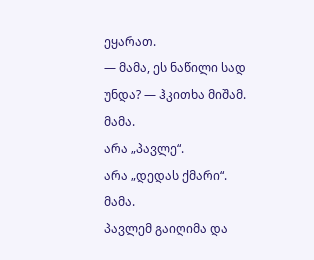ეყარათ.
— მამა, ეს ნაწილი სად უნდა? — ჰკითხა მიშამ.
მამა.
არა „პავლე“.
არა „დედას ქმარი“.
მამა.
პავლემ გაიღიმა და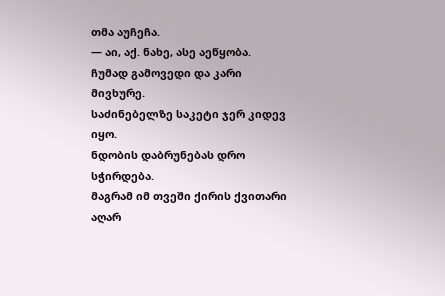თმა აუჩეჩა.
— აი, აქ. ნახე, ასე აეწყობა.
ჩუმად გამოვედი და კარი მივხურე.
საძინებელზე საკეტი ჯერ კიდევ იყო.
ნდობის დაბრუნებას დრო სჭირდება.
მაგრამ იმ თვეში ქირის ქვითარი აღარ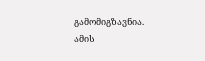გამომიგზავნია.
ამის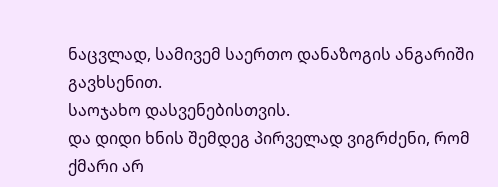ნაცვლად, სამივემ საერთო დანაზოგის ანგარიში გავხსენით.
საოჯახო დასვენებისთვის.
და დიდი ხნის შემდეგ პირველად ვიგრძენი, რომ ქმარი არ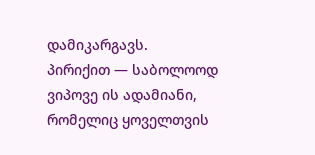დამიკარგავს.
პირიქით — საბოლოოდ ვიპოვე ის ადამიანი, რომელიც ყოველთვის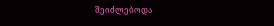შეიძლებოდა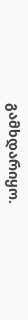გამხდარიყო.